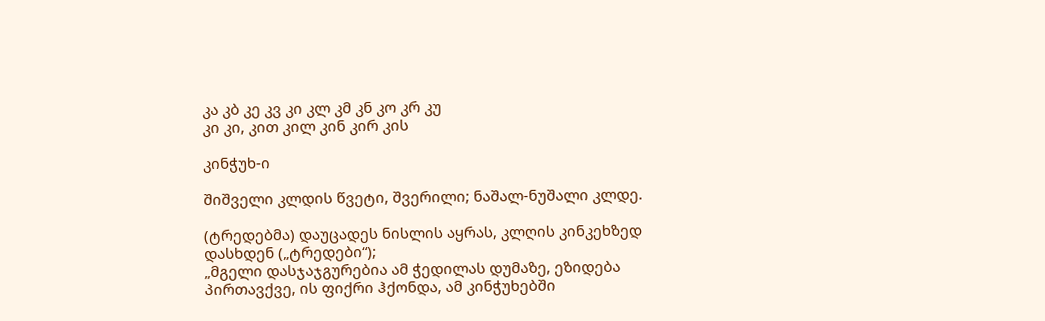კა კბ კე კვ კი კლ კმ კნ კო კრ კუ
კი კი, კით კილ კინ კირ კის

კინჭუხ-ი

შიშველი კლდის წვეტი, შვერილი; ნაშალ-ნუშალი კლდე.

(ტრედებმა) დაუცადეს ნისლის აყრას, კლღის კინკეხზედ დასხდენ („ტრედები“);
„მგელი დასჯაჯგურებია ამ ჭედილას დუმაზე, ეზიდება პირთავქვე, ის ფიქრი ჰქონდა, ამ კინჭუხებში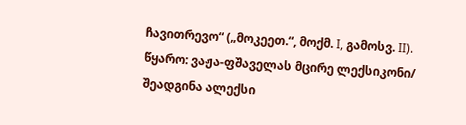ჩავითრევო“ („მოკეეთ.“, მოქმ. I, გამოსვ. II).
წყარო: ვაჟა-ფშაველას მცირე ლექსიკონი/ შეადგინა ალექსი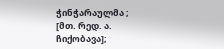ჭინჭარაულმა ; [მთ. რედ. ა. ჩიქობავა];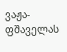ვაჟა-ფშაველას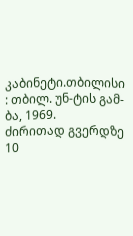კაბინეტი.თბილისი : თბილ. უნ-ტის გამ-ბა, 1969.
ძირითად გვერდზე 10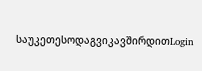საუკეთესოდაგვიკავშირდითLogin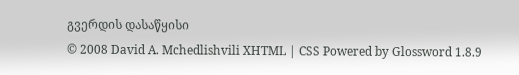გვერდის დასაწყისი
© 2008 David A. Mchedlishvili XHTML | CSS Powered by Glossword 1.8.9